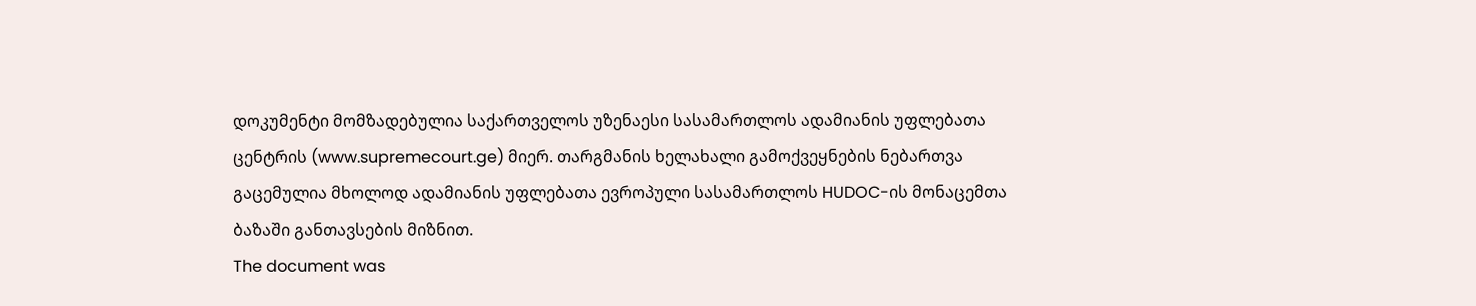დოკუმენტი მომზადებულია საქართველოს უზენაესი სასამართლოს ადამიანის უფლებათა ცენტრის (www.supremecourt.ge) მიერ. თარგმანის ხელახალი გამოქვეყნების ნებართვა გაცემულია მხოლოდ ადამიანის უფლებათა ევროპული სასამართლოს HUDOC-ის მონაცემთა ბაზაში განთავსების მიზნით.
The document was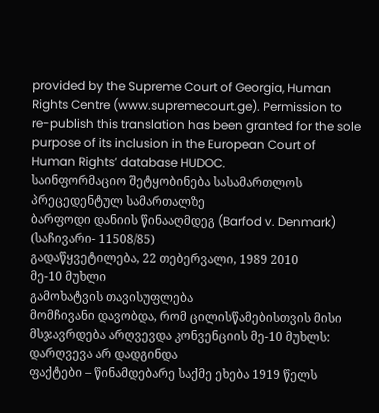provided by the Supreme Court of Georgia, Human Rights Centre (www.supremecourt.ge). Permission to re-publish this translation has been granted for the sole purpose of its inclusion in the European Court of Human Rights’ database HUDOC.
საინფორმაციო შეტყობინება სასამართლოს პრეცედენტულ სამართალზე
ბარფოდი დანიის წინააღმდეგ (Barfod v. Denmark)
(საჩივარი- 11508/85)
გადაწყვეტილება, 22 თებერვალი, 1989 2010
მე-10 მუხლი
გამოხატვის თავისუფლება
მომჩივანი დავობდა, რომ ცილისწამებისთვის მისი მსჯავრდება არღვევდა კონვენციის მე-10 მუხლს: დარღვევა არ დადგინდა
ფაქტები – წინამდებარე საქმე ეხება 1919 წელს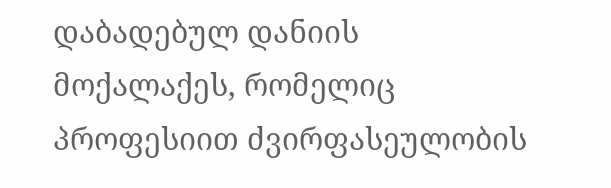დაბადებულ დანიის მოქალაქეს, რომელიც პროფესიით ძვირფასეულობის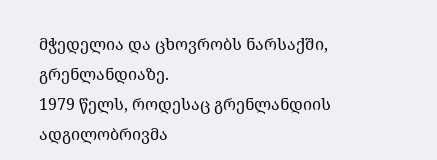მჭედელია და ცხოვრობს ნარსაქში, გრენლანდიაზე.
1979 წელს, როდესაც გრენლანდიის ადგილობრივმა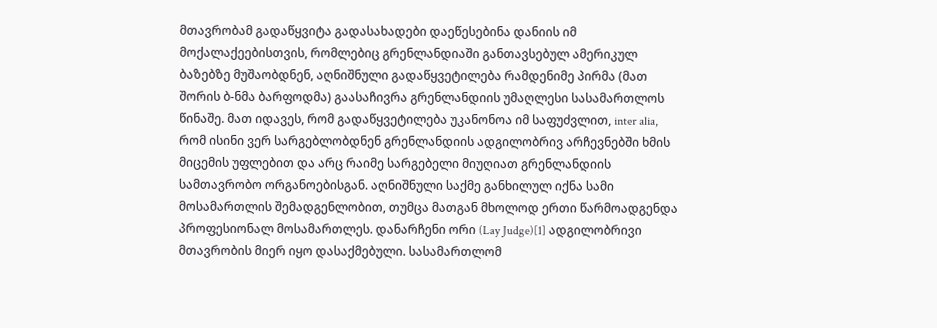მთავრობამ გადაწყვიტა გადასახადები დაეწესებინა დანიის იმ მოქალაქეებისთვის, რომლებიც გრენლანდიაში განთავსებულ ამერიკულ ბაზებზე მუშაობდნენ, აღნიშნული გადაწყვეტილება რამდენიმე პირმა (მათ შორის ბ-ნმა ბარფოდმა) გაასაჩივრა გრენლანდიის უმაღლესი სასამართლოს წინაშე. მათ იდავეს, რომ გადაწყვეტილება უკანონოა იმ საფუძვლით, inter alia, რომ ისინი ვერ სარგებლობდნენ გრენლანდიის ადგილობრივ არჩევნებში ხმის მიცემის უფლებით და არც რაიმე სარგებელი მიუღიათ გრენლანდიის სამთავრობო ორგანოებისგან. აღნიშნული საქმე განხილულ იქნა სამი მოსამართლის შემადგენლობით, თუმცა მათგან მხოლოდ ერთი წარმოადგენდა პროფესიონალ მოსამართლეს. დანარჩენი ორი (Lay Judge)[1] ადგილობრივი მთავრობის მიერ იყო დასაქმებული. სასამართლომ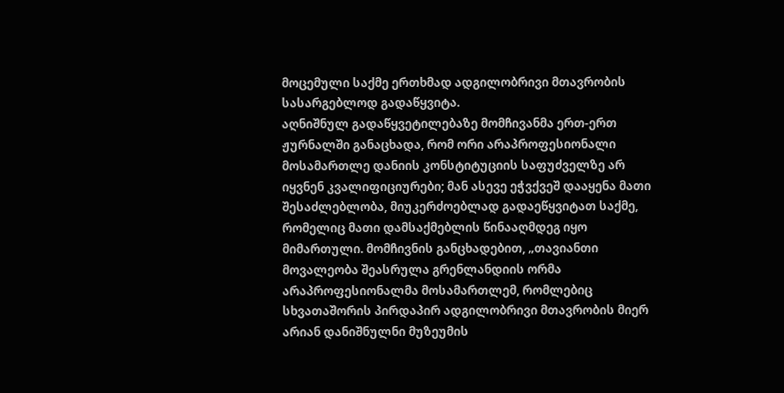მოცემული საქმე ერთხმად ადგილობრივი მთავრობის სასარგებლოდ გადაწყვიტა.
აღნიშნულ გადაწყვეტილებაზე მომჩივანმა ერთ-ერთ ჟურნალში განაცხადა, რომ ორი არაპროფესიონალი მოსამართლე დანიის კონსტიტუციის საფუძველზე არ იყვნენ კვალიფიციურები; მან ასევე ეჭვქვეშ დააყენა მათი შესაძლებლობა, მიუკერძოებლად გადაეწყვიტათ საქმე, რომელიც მათი დამსაქმებლის წინააღმდეგ იყო მიმართული. მომჩივნის განცხადებით, „თავიანთი მოვალეობა შეასრულა გრენლანდიის ორმა არაპროფესიონალმა მოსამართლემ, რომლებიც სხვათაშორის პირდაპირ ადგილობრივი მთავრობის მიერ არიან დანიშნულნი მუზეუმის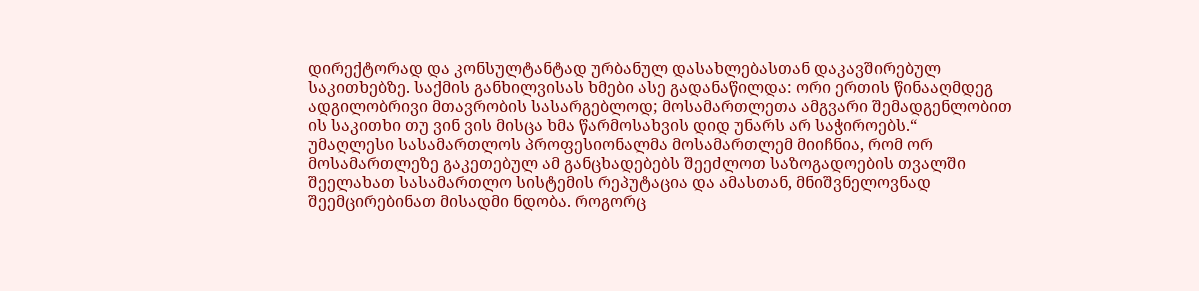დირექტორად და კონსულტანტად ურბანულ დასახლებასთან დაკავშირებულ საკითხებზე. საქმის განხილვისას ხმები ასე გადანაწილდა: ორი ერთის წინააღმდეგ ადგილობრივი მთავრობის სასარგებლოდ; მოსამართლეთა ამგვარი შემადგენლობით ის საკითხი თუ ვინ ვის მისცა ხმა წარმოსახვის დიდ უნარს არ საჭიროებს.“
უმაღლესი სასამართლოს პროფესიონალმა მოსამართლემ მიიჩნია, რომ ორ მოსამართლეზე გაკეთებულ ამ განცხადებებს შეეძლოთ საზოგადოების თვალში შეელახათ სასამართლო სისტემის რეპუტაცია და ამასთან, მნიშვნელოვნად შეემცირებინათ მისადმი ნდობა. როგორც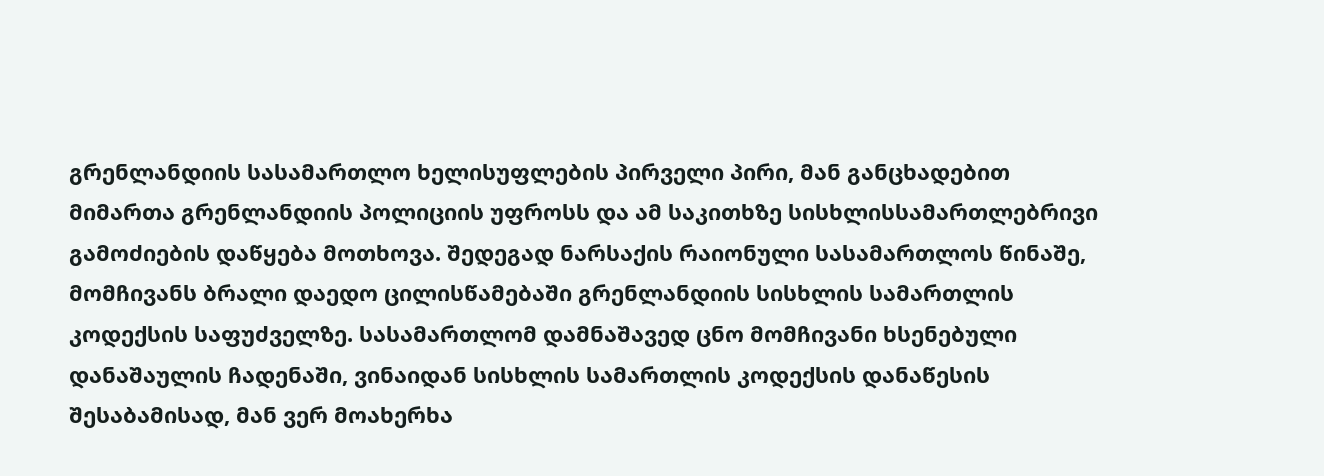გრენლანდიის სასამართლო ხელისუფლების პირველი პირი, მან განცხადებით მიმართა გრენლანდიის პოლიციის უფროსს და ამ საკითხზე სისხლისსამართლებრივი გამოძიების დაწყება მოთხოვა. შედეგად ნარსაქის რაიონული სასამართლოს წინაშე, მომჩივანს ბრალი დაედო ცილისწამებაში გრენლანდიის სისხლის სამართლის კოდექსის საფუძველზე. სასამართლომ დამნაშავედ ცნო მომჩივანი ხსენებული დანაშაულის ჩადენაში, ვინაიდან სისხლის სამართლის კოდექსის დანაწესის შესაბამისად, მან ვერ მოახერხა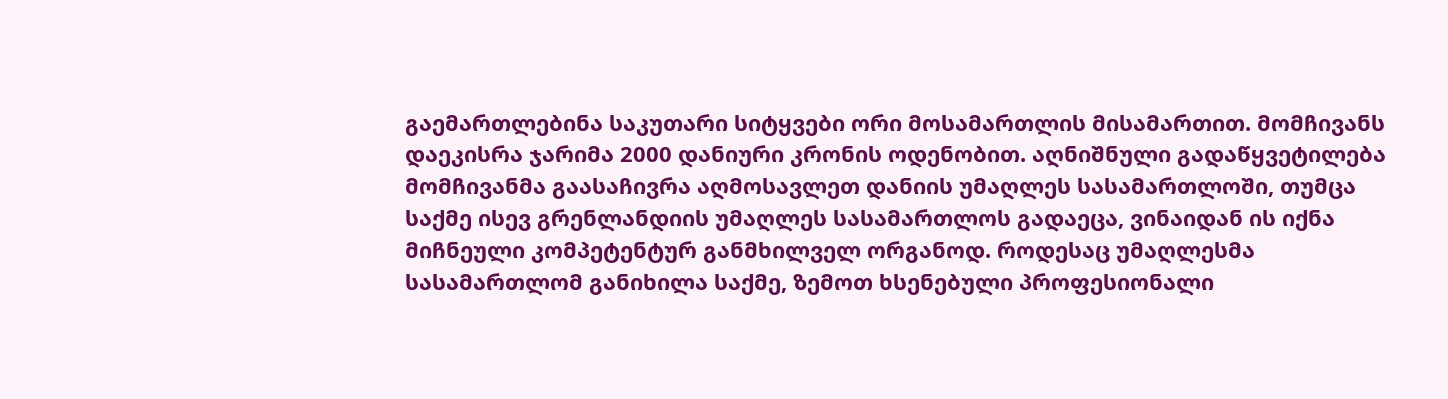გაემართლებინა საკუთარი სიტყვები ორი მოსამართლის მისამართით. მომჩივანს დაეკისრა ჯარიმა 2000 დანიური კრონის ოდენობით. აღნიშნული გადაწყვეტილება მომჩივანმა გაასაჩივრა აღმოსავლეთ დანიის უმაღლეს სასამართლოში, თუმცა საქმე ისევ გრენლანდიის უმაღლეს სასამართლოს გადაეცა, ვინაიდან ის იქნა მიჩნეული კომპეტენტურ განმხილველ ორგანოდ. როდესაც უმაღლესმა სასამართლომ განიხილა საქმე, ზემოთ ხსენებული პროფესიონალი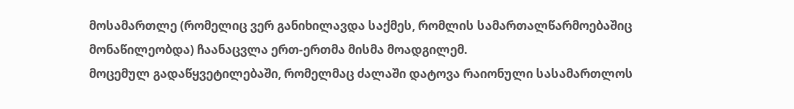მოსამართლე (რომელიც ვერ განიხილავდა საქმეს, რომლის სამართალწარმოებაშიც მონაწილეობდა) ჩაანაცვლა ერთ-ერთმა მისმა მოადგილემ.
მოცემულ გადაწყვეტილებაში, რომელმაც ძალაში დატოვა რაიონული სასამართლოს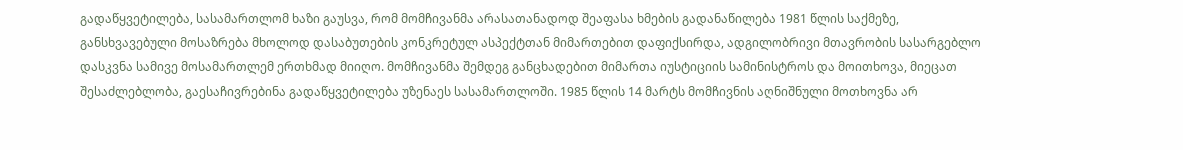გადაწყვეტილება, სასამართლომ ხაზი გაუსვა, რომ მომჩივანმა არასათანადოდ შეაფასა ხმების გადანაწილება 1981 წლის საქმეზე, განსხვავებული მოსაზრება მხოლოდ დასაბუთების კონკრეტულ ასპექტთან მიმართებით დაფიქსირდა, ადგილობრივი მთავრობის სასარგებლო დასკვნა სამივე მოსამართლემ ერთხმად მიიღო. მომჩივანმა შემდეგ განცხადებით მიმართა იუსტიციის სამინისტროს და მოითხოვა, მიეცათ შესაძლებლობა, გაესაჩივრებინა გადაწყვეტილება უზენაეს სასამართლოში. 1985 წლის 14 მარტს მომჩივნის აღნიშნული მოთხოვნა არ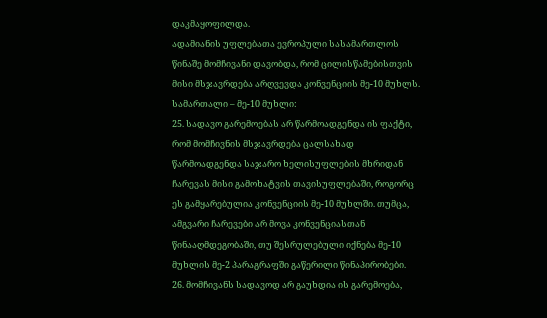დაკმაყოფილდა.
ადამიანის უფლებათა ევროპული სასამართლოს წინაშე მომჩივანი დავობდა, რომ ცილისწამებისთვის მისი მსჯავრდება არღვევდა კონვენციის მე-10 მუხლს.
სამართალი – მე-10 მუხლი:
25. სადავო გარემოებას არ წარმოადგენდა ის ფაქტი, რომ მომჩივნის მსჯავრდება ცალსახად წარმოადგენდა საჯარო ხელისუფლების მხრიდან ჩარევას მისი გამოხატვის თავისუფლებაში, როგორც ეს გამყარებულია კონვენციის მე-10 მუხლში. თუმცა, ამგვარი ჩარევები არ მოვა კონვენციასთან წინააღმდეგობაში, თუ შესრულებული იქნება მე-10 მუხლის მე-2 პარაგრაფში გაწერილი წინაპირობები.
26. მომჩივანს სადავოდ არ გაუხდია ის გარემოება,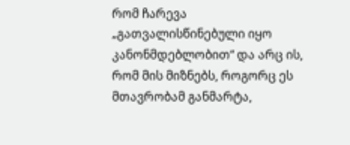რომ ჩარევა „გათვალისწინებული იყო კანონმდებლობით“ და არც ის, რომ მის მიზნებს, როგორც ეს მთავრობამ განმარტა,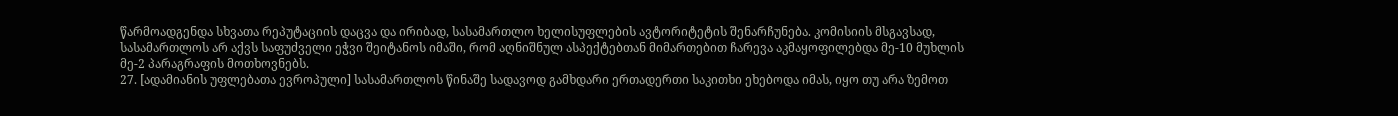წარმოადგენდა სხვათა რეპუტაციის დაცვა და ირიბად, სასამართლო ხელისუფლების ავტორიტეტის შენარჩუნება. კომისიის მსგავსად, სასამართლოს არ აქვს საფუძველი ეჭვი შეიტანოს იმაში, რომ აღნიშნულ ასპექტებთან მიმართებით ჩარევა აკმაყოფილებდა მე-10 მუხლის მე-2 პარაგრაფის მოთხოვნებს.
27. [ადამიანის უფლებათა ევროპული] სასამართლოს წინაშე სადავოდ გამხდარი ერთადერთი საკითხი ეხებოდა იმას, იყო თუ არა ზემოთ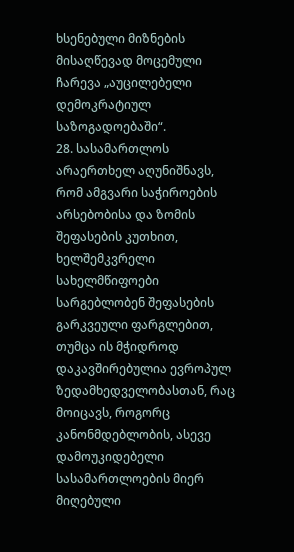ხსენებული მიზნების მისაღწევად მოცემული ჩარევა „აუცილებელი დემოკრატიულ საზოგადოებაში“.
28. სასამართლოს არაერთხელ აღუნიშნავს, რომ ამგვარი საჭიროების არსებობისა და ზომის შეფასების კუთხით, ხელშემკვრელი სახელმწიფოები სარგებლობენ შეფასების გარკვეული ფარგლებით, თუმცა ის მჭიდროდ დაკავშირებულია ევროპულ ზედამხედველობასთან, რაც მოიცავს, როგორც კანონმდებლობის, ასევე დამოუკიდებელი სასამართლოების მიერ მიღებული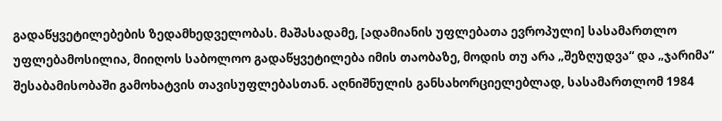გადაწყვეტილებების ზედამხედველობას. მაშასადამე, [ადამიანის უფლებათა ევროპული] სასამართლო უფლებამოსილია, მიიღოს საბოლოო გადაწყვეტილება იმის თაობაზე, მოდის თუ არა „შეზღუდვა“ და „ჯარიმა“ შესაბამისობაში გამოხატვის თავისუფლებასთან. აღნიშნულის განსახორციელებლად, სასამართლომ 1984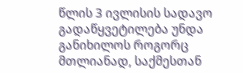წლის 3 ივლისის სადავო გადაწყვეტილება უნდა განიხილოს როგორც მთლიანად, საქმესთან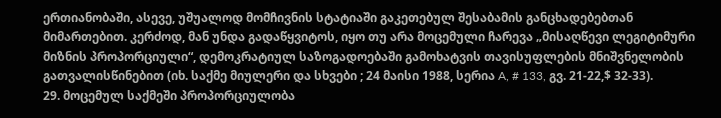ერთიანობაში, ასევე, უშუალოდ მომჩივნის სტატიაში გაკეთებულ შესაბამის განცხადებებთან მიმართებით. კერძოდ, მან უნდა გადაწყვიტოს, იყო თუ არა მოცემული ჩარევა „მისაღწევი ლეგიტიმური მიზნის პროპორციული“, დემოკრატიულ საზოგადოებაში გამოხატვის თავისუფლების მნიშვნელობის გათვალისწინებით (იხ. საქმე მიულერი და სხვები ; 24 მაისი 1988, სერია A, # 133, გვ. 21-22,$ 32-33).
29. მოცემულ საქმეში პროპორციულობა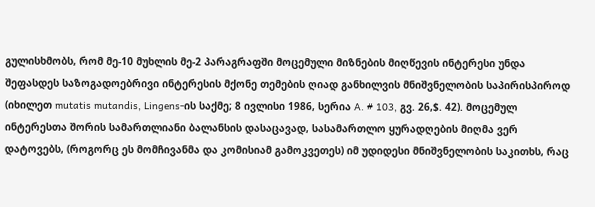გულისხმობს, რომ მე-10 მუხლის მე-2 პარაგრაფში მოცემული მიზნების მიღწევის ინტერესი უნდა შეფასდეს საზოგადოებრივი ინტერესის მქონე თემების ღიად განხილვის მნიშვნელობის საპირისპიროდ (იხილეთ mutatis mutandis, Lingens-ის საქმე; 8 ივლისი 1986, სერია A. # 103, გვ. 26,$. 42). მოცემულ ინტერესთა შორის სამართლიანი ბალანსის დასაცავად, სასამართლო ყურადღების მიღმა ვერ დატოვებს, (როგორც ეს მომჩივანმა და კომისიამ გამოკვეთეს) იმ უდიდესი მნიშვნელობის საკითხს, რაც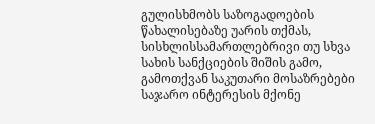გულისხმობს საზოგადოების წახალისებაზე უარის თქმას, სისხლისსამართლებრივი თუ სხვა სახის სანქციების შიშის გამო, გამოთქვან საკუთარი მოსაზრებები საჯარო ინტერესის მქონე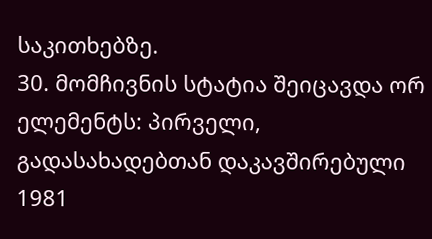საკითხებზე.
30. მომჩივნის სტატია შეიცავდა ორ ელემენტს: პირველი, გადასახადებთან დაკავშირებული 1981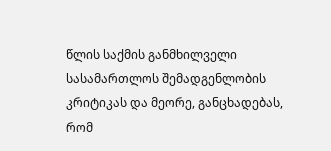წლის საქმის განმხილველი სასამართლოს შემადგენლობის კრიტიკას და მეორე, განცხადებას, რომ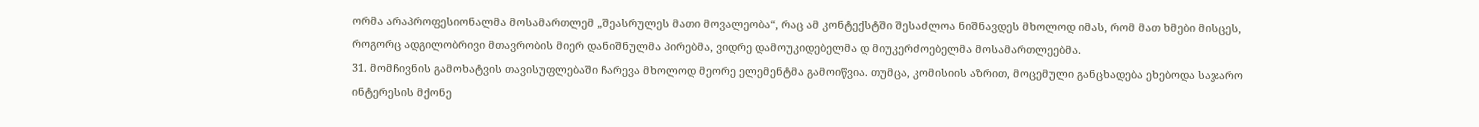ორმა არაპროფესიონალმა მოსამართლემ „შეასრულეს მათი მოვალეობა“, რაც ამ კონტექსტში შესაძლოა ნიშნავდეს მხოლოდ იმას, რომ მათ ხმები მისცეს, როგორც ადგილობრივი მთავრობის მიერ დანიშნულმა პირებმა, ვიდრე დამოუკიდებელმა დ მიუკერძოებელმა მოსამართლეებმა.
31. მომჩივნის გამოხატვის თავისუფლებაში ჩარევა მხოლოდ მეორე ელემენტმა გამოიწვია. თუმცა, კომისიის აზრით, მოცემული განცხადება ეხებოდა საჯარო ინტერესის მქონე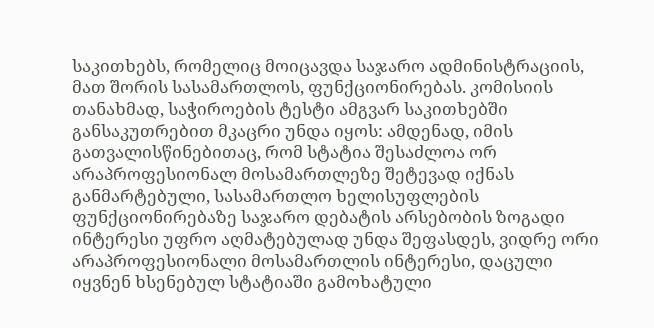საკითხებს, რომელიც მოიცავდა საჯარო ადმინისტრაციის, მათ შორის სასამართლოს, ფუნქციონირებას. კომისიის თანახმად, საჭიროების ტესტი ამგვარ საკითხებში განსაკუთრებით მკაცრი უნდა იყოს: ამდენად, იმის გათვალისწინებითაც, რომ სტატია შესაძლოა ორ არაპროფესიონალ მოსამართლეზე შეტევად იქნას განმარტებული, სასამართლო ხელისუფლების ფუნქციონირებაზე საჯარო დებატის არსებობის ზოგადი ინტერესი უფრო აღმატებულად უნდა შეფასდეს, ვიდრე ორი არაპროფესიონალი მოსამართლის ინტერესი, დაცული იყვნენ ხსენებულ სტატიაში გამოხატული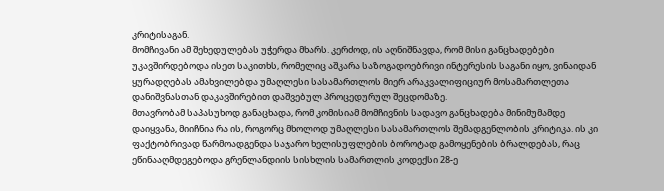კრიტისაგან.
მომჩივანი ამ შეხედულებას უჭერდა მხარს. კერძოდ, ის აღნიშნავდა, რომ მისი განცხადებები უკავშირდებოდა ისეთ საკითხს, რომელიც აშკარა საზოგადოებრივი ინტერესის საგანი იყო, ვინაიდან ყურადღებას ამახვილებდა უმაღლესი სასამართლოს მიერ არაკვალიფიციურ მოსამართლეთა დანიშვნასთან დაკავშირებით დაშვებულ პროცედურულ შეცდომაზე.
მთავრობამ საპასუხოდ განაცხადა, რომ კომისიამ მომჩივნის სადავო განცხადება მინიმუმამდე დაიყვანა, მიიჩნია რა ის, როგორც მხოლოდ უმაღლესი სასამართლოს შემადგენლობის კრიტიკა. ის კი ფაქტობრივად წარმოადგენდა საჯარო ხელისუფლების ბოროტად გამოყენების ბრალდებას, რაც ეწინააღმდეგებოდა გრენლანდიის სისხლის სამართლის კოდექსი 28-ე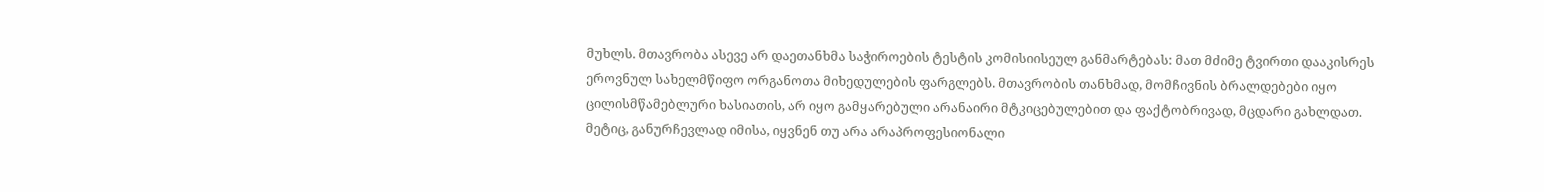მუხლს. მთავრობა ასევე არ დაეთანხმა საჭიროების ტესტის კომისიისეულ განმარტებას: მათ მძიმე ტვირთი დააკისრეს ეროვნულ სახელმწიფო ორგანოთა მიხედულების ფარგლებს. მთავრობის თანხმად, მომჩივნის ბრალდებები იყო ცილისმწამებლური ხასიათის, არ იყო გამყარებული არანაირი მტკიცებულებით და ფაქტობრივად, მცდარი გახლდათ. მეტიც, განურჩევლად იმისა, იყვნენ თუ არა არაპროფესიონალი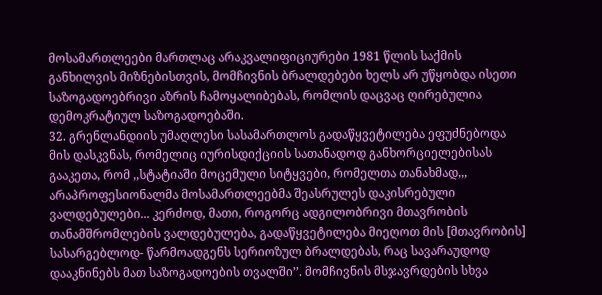მოსამართლეები მართლაც არაკვალიფიციურები 1981 წლის საქმის განხილვის მიზნებისთვის, მომჩივნის ბრალდებები ხელს არ უწყობდა ისეთი საზოგადოებრივი აზრის ჩამოყალიბებას, რომლის დაცვაც ღირებულია დემოკრატიულ საზოგადოებაში.
32. გრენლანდიის უმაღლესი სასამართლოს გადაწყვეტილება ეფუძნებოდა მის დასკვნას, რომელიც იურისდიქციის სათანადოდ განხორციელებისას გააკეთა, რომ ,,სტატიაში მოცემული სიტყვები, რომელთა თანახმად,,, არაპროფესიონალმა მოსამართლეებმა შეასრულეს დაკისრებული ვალდებულები... კერძოდ, მათი, როგორც ადგილობრივი მთავრობის თანამშრომლების ვალდებულება, გადაწყვეტილება მიეღოთ მის [მთავრობის] სასარგებლოდ- წარმოადგენს სერიოზულ ბრალდებას, რაც სავარაუდოდ დააკნინებს მათ საზოგადოების თვალში’’. მომჩივნის მსჯავრდების სხვა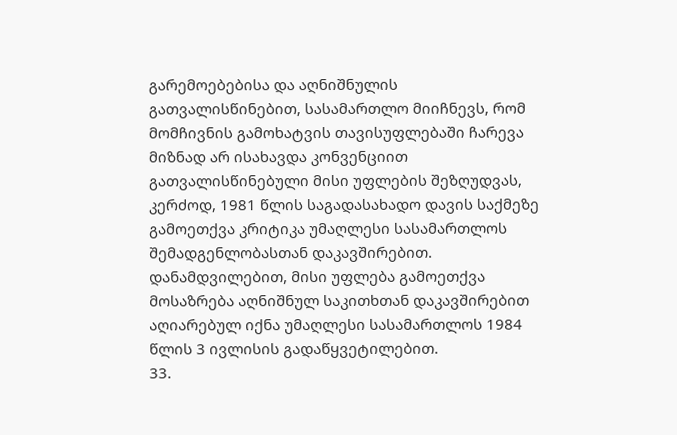გარემოებებისა და აღნიშნულის გათვალისწინებით, სასამართლო მიიჩნევს, რომ მომჩივნის გამოხატვის თავისუფლებაში ჩარევა მიზნად არ ისახავდა კონვენციით გათვალისწინებული მისი უფლების შეზღუდვას, კერძოდ, 1981 წლის საგადასახადო დავის საქმეზე გამოეთქვა კრიტიკა უმაღლესი სასამართლოს შემადგენლობასთან დაკავშირებით. დანამდვილებით, მისი უფლება გამოეთქვა მოსაზრება აღნიშნულ საკითხთან დაკავშირებით აღიარებულ იქნა უმაღლესი სასამართლოს 1984 წლის 3 ივლისის გადაწყვეტილებით.
33.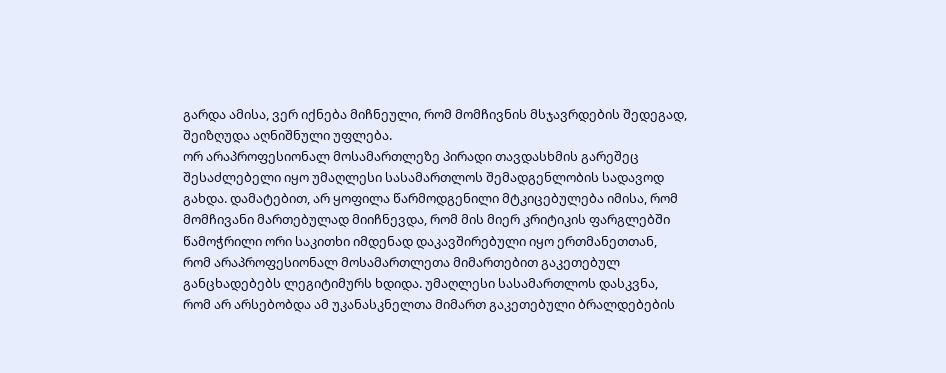გარდა ამისა, ვერ იქნება მიჩნეული, რომ მომჩივნის მსჯავრდების შედეგად, შეიზღუდა აღნიშნული უფლება.
ორ არაპროფესიონალ მოსამართლეზე პირადი თავდასხმის გარეშეც შესაძლებელი იყო უმაღლესი სასამართლოს შემადგენლობის სადავოდ გახდა. დამატებით, არ ყოფილა წარმოდგენილი მტკიცებულება იმისა, რომ მომჩივანი მართებულად მიიჩნევდა, რომ მის მიერ კრიტიკის ფარგლებში წამოჭრილი ორი საკითხი იმდენად დაკავშირებული იყო ერთმანეთთან, რომ არაპროფესიონალ მოსამართლეთა მიმართებით გაკეთებულ განცხადებებს ლეგიტიმურს ხდიდა. უმაღლესი სასამართლოს დასკვნა, რომ არ არსებობდა ამ უკანასკნელთა მიმართ გაკეთებული ბრალდებების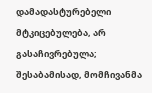დამადასტურებელი მტკიცებულება, არ გასაჩივრებულა; შესაბამისად, მომჩივანმა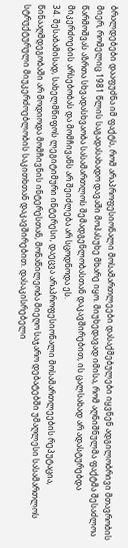ბრალდებები დააფუძნა იმ ფაქტს, რომ არაპროფესიონალი მოსამართლეები დასაქმებულები იყვნენ ადგილობრივი მთავრობის მიერ, რომელიც 1981 წლის საგადასახადო დავაში მოპასუხე მხარე იყო. მიუხედავად იმისა, რომ აღნიშნულმა ფაქტმა შესაძლოა წარმოშვას აზრთა სხვადასხვაობა სასამართლოს შემადგენლობასთან დაკავშირებით, ის ცალსახად არ ადასტურებდა მიკერძოების არსებობას და მომჩივანს არ შეიძლება არ სცოდნოდა ეს.
34. შესაბამისად, სახელმწიფოს ლეგიტიმური ინტერესი, დაეცვა არაპროფესიონალი მოსამართლეების რეპუტაცია, წინააღმდეგობაში არ მოდიოდა მომჩივნის ინტერესთან, მონაწილეობა მიეღო საჯარო დებატებში უმაღლესი სასამართლოს სტრუქტურული მიუკერძოებლობის საკითხთან დაკავშირებით. დასაკისრებელი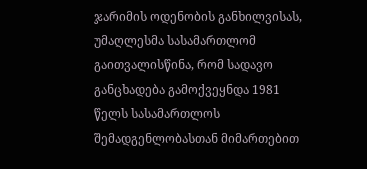ჯარიმის ოდენობის განხილვისას, უმაღლესმა სასამართლომ გაითვალისწინა, რომ სადავო განცხადება გამოქვეყნდა 1981 წელს სასამართლოს შემადგენლობასთან მიმართებით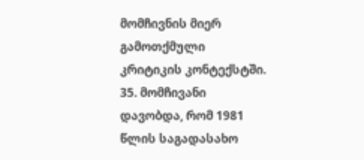მომჩივნის მიერ გამოთქმული კრიტიკის კონტექსტში.
35. მომჩივანი დავობდა, რომ 1981 წლის საგადასახო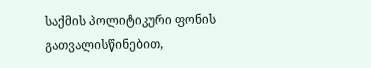საქმის პოლიტიკური ფონის გათვალისწინებით,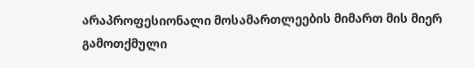არაპროფესიონალი მოსამართლეების მიმართ მის მიერ გამოთქმული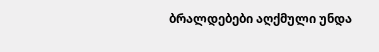ბრალდებები აღქმული უნდა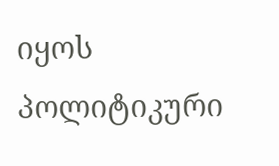იყოს პოლიტიკური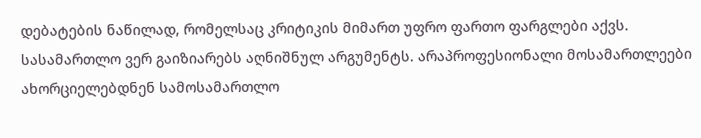დებატების ნაწილად, რომელსაც კრიტიკის მიმართ უფრო ფართო ფარგლები აქვს.
სასამართლო ვერ გაიზიარებს აღნიშნულ არგუმენტს. არაპროფესიონალი მოსამართლეები ახორციელებდნენ სამოსამართლო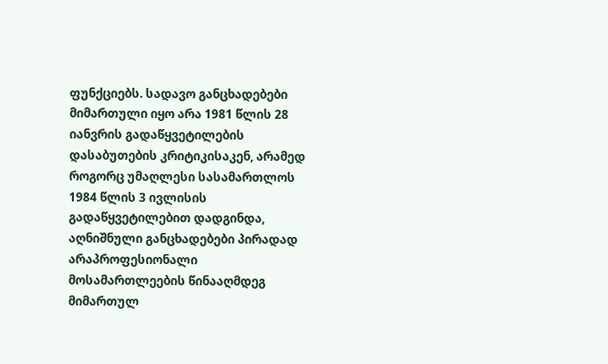ფუნქციებს. სადავო განცხადებები მიმართული იყო არა 1981 წლის 28 იანვრის გადაწყვეტილების დასაბუთების კრიტიკისაკენ, არამედ როგორც უმაღლესი სასამართლოს 1984 წლის 3 ივლისის გადაწყვეტილებით დადგინდა, აღნიშნული განცხადებები პირადად არაპროფესიონალი მოსამართლეების წინააღმდეგ მიმართულ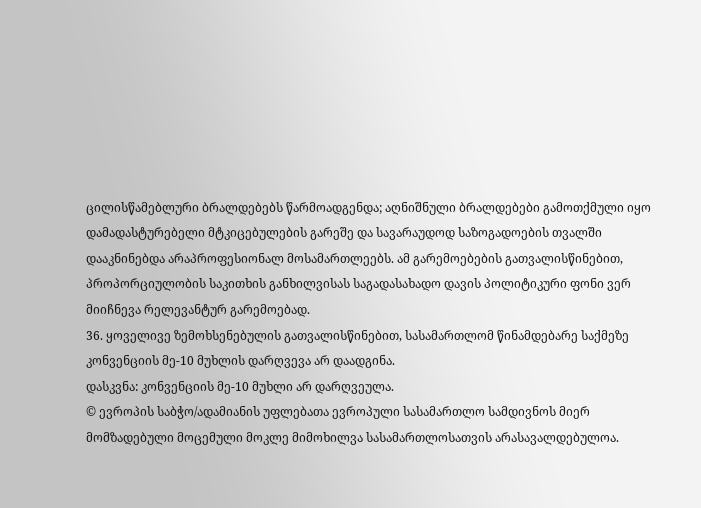ცილისწამებლური ბრალდებებს წარმოადგენდა; აღნიშნული ბრალდებები გამოთქმული იყო დამადასტურებელი მტკიცებულების გარეშე და სავარაუდოდ საზოგადოების თვალში დააკნინებდა არაპროფესიონალ მოსამართლეებს. ამ გარემოებების გათვალისწინებით, პროპორციულობის საკითხის განხილვისას საგადასახადო დავის პოლიტიკური ფონი ვერ მიიჩნევა რელევანტურ გარემოებად.
36. ყოველივე ზემოხსენებულის გათვალისწინებით, სასამართლომ წინამდებარე საქმეზე კონვენციის მე-10 მუხლის დარღვევა არ დაადგინა.
დასკვნა: კონვენციის მე-10 მუხლი არ დარღვეულა.
© ევროპის საბჭო/ადამიანის უფლებათა ევროპული სასამართლო სამდივნოს მიერ მომზადებული მოცემული მოკლე მიმოხილვა სასამართლოსათვის არასავალდებულოა.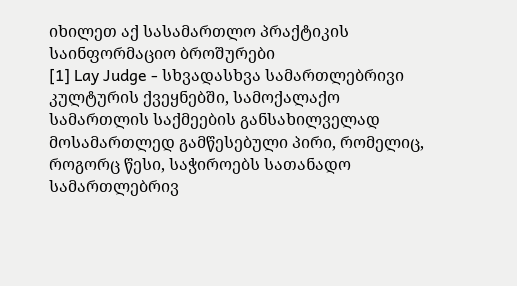იხილეთ აქ სასამართლო პრაქტიკის საინფორმაციო ბროშურები
[1] Lay Judge - სხვადასხვა სამართლებრივი კულტურის ქვეყნებში, სამოქალაქო სამართლის საქმეების განსახილველად მოსამართლედ გამწესებული პირი, რომელიც, როგორც წესი, საჭიროებს სათანადო სამართლებრივ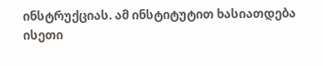ინსტრუქციას. ამ ინსტიტუტით ხასიათდება ისეთი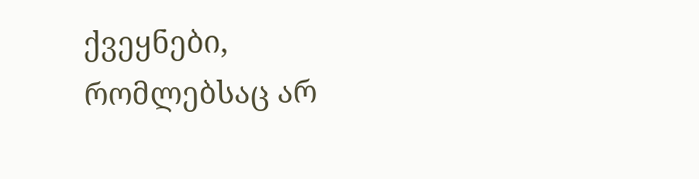ქვეყნები, რომლებსაც არ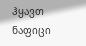ჰყავთ ნაფიცი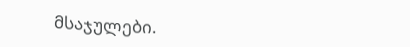მსაჯულები.